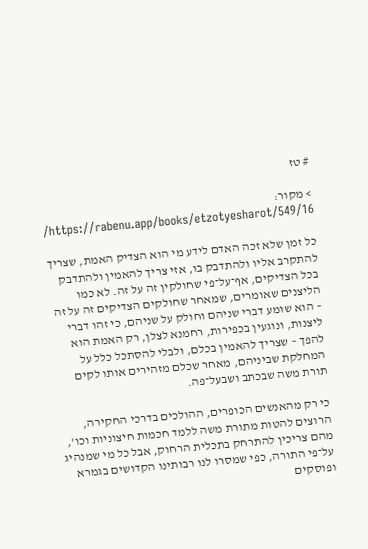# טז

> מקור: https://rabenu.app/books/etzotyesharot/549/16/

כל זמן שלא זכה האדם לידע מי הוא הצדיק האמת, שצריך להתקרב אליו ולהתדבק בו, אזי צריך להאמין ולהתדבק בכל הצדיקים, אף־על־פי שחולקין זה על זה. לא כמו הליצנים שאומרים, שמאחר שחולקים הצדיקים זה על זה – הוא שומע דברי שניהם וחולק על שניהם, כי זהו דברי ליצנות, ונוגעין בכפירות, רחמנא לצלן, רק האמת הוא להפך – שצריך להאמין בכלם, ולבלי להסתכל כלל על המחלקת שביניהם, מאחר שכלם מזהירים אותו לקים תורת משה שבכתב ושבעל־פה.

כי רק מהאנשים הכופרים, ההולכים בדרכי החקירה, הרוצים להטות מתורת משה ללמד חכמות חיצוניות וכו', מהם צריכין להתרחק בתכלית הרחוק, אבל כל מי שמנהיג על־פי התורה, כפי שמסרו לנו רבותינו הקדושים בגמרא ופוסקים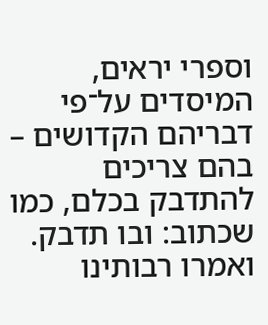וספרי יראים, המיסדים על־פי דבריהם הקדושים – בהם צריכים להתדבק בכלם, כמו שכתוב: ובו תדבק. ואמרו רבותינו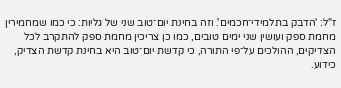ז"ל: 'הדבק בתלמידי־חכמים'. וזה בחינת יום־טוב שני של גליות: כי כמו שמחמירין מחמת ספק ועושין שני ימים טובים, כמו כן צריכין מחמת ספק להתקרב לכל הצדיקים, ההולכים על־פי התורה, כי קדשת יום־טוב היא בחינת קדשת הצדיק, כידוע.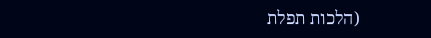(הלכות תפלת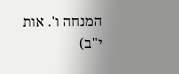המנחה ו'. אות י"ב)